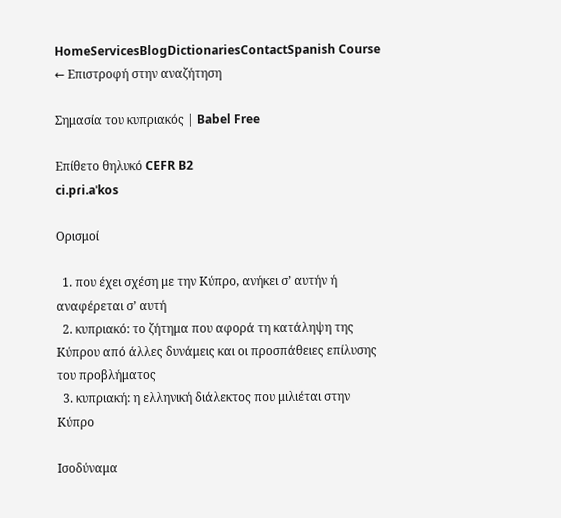HomeServicesBlogDictionariesContactSpanish Course
← Επιστροφή στην αναζήτηση

Σημασία του κυπριακός | Babel Free

Επίθετο θηλυκό CEFR B2
ci.pɾi.aˈkos

Ορισμοί

  1. που έχει σχέση με την Κύπρο, ανήκει σ’ αυτήν ή αναφέρεται σ’ αυτή
  2. κυπριακό: το ζήτημα που αφορά τη κατάληψη της Κύπρου από άλλες δυνάμεις και οι προσπάθειες επίλυσης του προβλήματος
  3. κυπριακή: η ελληνική διάλεκτος που μιλιέται στην Κύπρο

Ισοδύναμα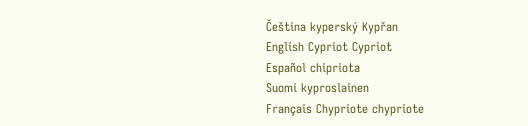Čeština kyperský Kypřan
English Cypriot Cypriot
Español chipriota
Suomi kyproslainen
Français Chypriote chypriote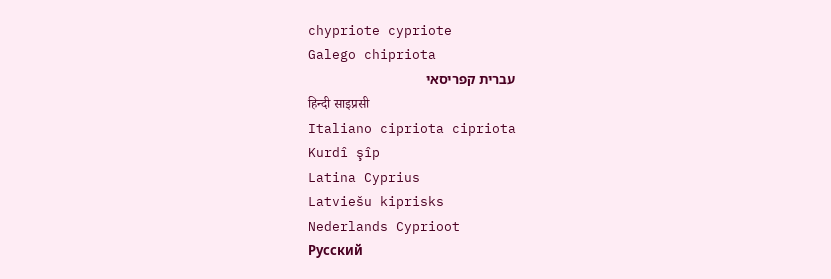chypriote cypriote
Galego chipriota
עברית קפריסאי
हिन्दी साइप्रसी
Italiano cipriota cipriota
Kurdî şîp
Latina Cyprius
Latviešu kiprisks
Nederlands Cyprioot
Русский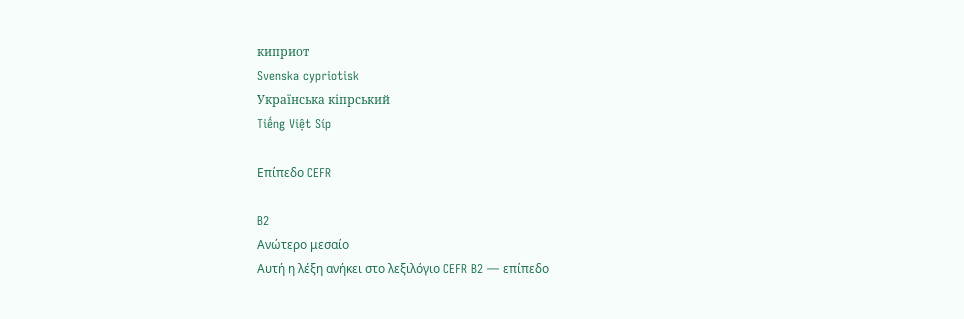киприот
Svenska cypriotisk
Українська кіпрський
Tiếng Việt Síp

Επίπεδο CEFR

B2
Ανώτερο μεσαίο
Αυτή η λέξη ανήκει στο λεξιλόγιο CEFR B2 — επίπεδο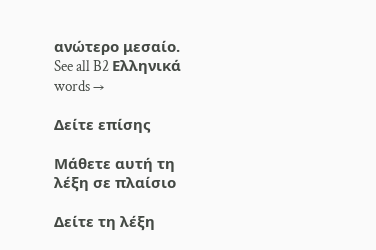ανώτερο μεσαίο.
See all B2 Ελληνικά words →

Δείτε επίσης

Μάθετε αυτή τη λέξη σε πλαίσιο

Δείτε τη λέξη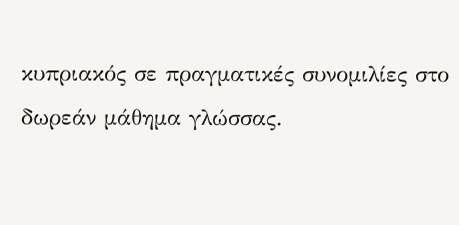κυπριακός σε πραγματικές συνομιλίες στο δωρεάν μάθημα γλώσσας.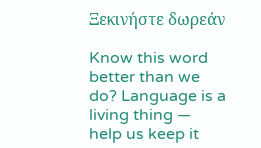Ξεκινήστε δωρεάν

Know this word better than we do? Language is a living thing — help us keep it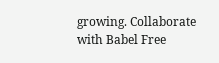growing. Collaborate with Babel Free